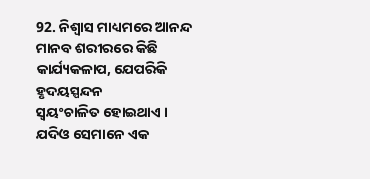92. ନିଶ୍ୱାସ ମାଧ୍ୟମରେ ଆନନ୍ଦ
ମାନବ ଶରୀରରେ କିଛି କାର୍ଯ୍ୟକଳାପ, ଯେପରିକି ହୃଦୟସ୍ପନ୍ଦନ
ସ୍ୱୟଂଚାଳିତ ହୋଇଥାଏ । ଯଦିଓ ସେମାନେ ଏକ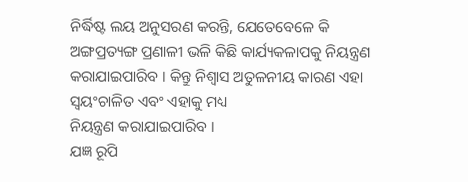ନିର୍ଦ୍ଧିଷ୍ଟ ଲୟ ଅନୁସରଣ କରନ୍ତି, ଯେତେବେଳେ କି ଅଙ୍ଗପ୍ରତ୍ୟଙ୍ଗ ପ୍ରଣାଳୀ ଭଳି କିଛି କାର୍ଯ୍ୟକଳାପକୁ ନିୟନ୍ତ୍ରଣ
କରାଯାଇପାରିବ । କିନ୍ତୁ ନିଶ୍ୱାସ ଅତୁଳନୀୟ କାରଣ ଏହା ସ୍ୱୟଂଚାଳିତ ଏବଂ ଏହାକୁ ମଧ୍ୟ
ନିୟନ୍ତ୍ରଣ କରାଯାଇପାରିବ ।
ଯଜ୍ଞ ରୂପି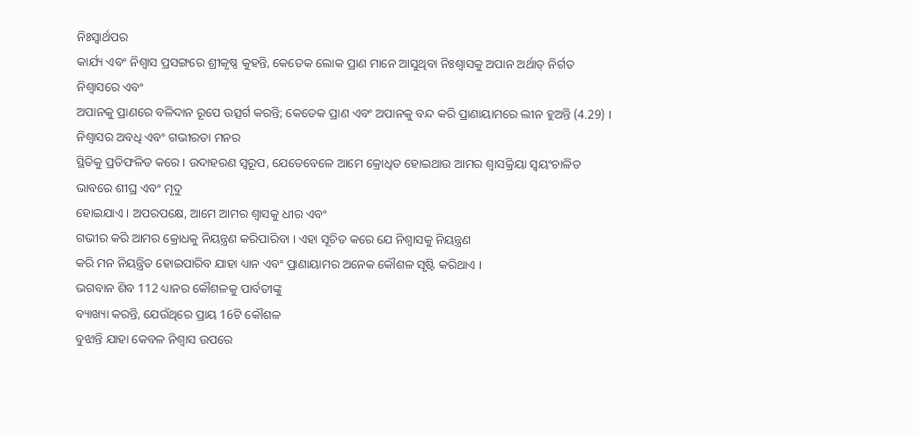ନିଃସ୍ୱାର୍ଥପର
କାର୍ଯ୍ୟ ଏବଂ ନିଶ୍ୱାସ ପ୍ରସଙ୍ଗରେ ଶ୍ରୀକୃଷ୍ଣ କୁହନ୍ତି, କେତେକ ଲୋକ ପ୍ରାଣ ମାନେ ଆସୁଥିବା ନିଃଶ୍ୱାସକୁ ଅପାନ ଅର୍ଥାତ୍ ନିର୍ଗତ ନିଶ୍ୱାସରେ ଏବଂ
ଅପାନକୁ ପ୍ରାଣରେ ବଳିଦାନ ରୂପେ ଉତ୍ସର୍ଗ କରନ୍ତି; କେତେକ ପ୍ରାଣ ଏବଂ ଅପାନକୁ ବନ୍ଦ କରି ପ୍ରାଣାୟାମରେ ଲୀନ ହୁଅନ୍ତି (4.29) ।
ନିଶ୍ୱାସର ଅବଧି ଏବଂ ଗଭୀରତା ମନର
ସ୍ଥିତିକୁ ପ୍ରତିଫଳିତ କରେ । ଉଦାହରଣ ସ୍ୱରୂପ, ଯେତେବେଳେ ଆମେ କ୍ରୋଧିତ ହୋଇଥାଉ ଆମର ଶ୍ୱାସକ୍ରିୟା ସ୍ୱୟଂଚାଳିତ ଭାବରେ ଶୀଘ୍ର ଏବଂ ମୃଦୁ
ହୋଇଯାଏ । ଅପରପକ୍ଷେ, ଆମେ ଆମର ଶ୍ୱାସକୁ ଧୀର ଏବଂ
ଗଭୀର କରି ଆମର କ୍ରୋଧକୁ ନିୟନ୍ତ୍ରଣ କରିପାରିବା । ଏହା ସୂଚିତ କରେ ଯେ ନିଶ୍ୱାସକୁ ନିୟନ୍ତ୍ରଣ
କରି ମନ ନିୟନ୍ତ୍ରିତ ହୋଇପାରିବ ଯାହା ଧ୍ୟାନ ଏବଂ ପ୍ରାଣାୟାମର ଅନେକ କୌଶଳ ସୃଷ୍ଟି କରିଥାଏ ।
ଭଗବାନ ଶିବ 112 ଧ୍ୟାନର କୌଶଳକୁ ପାର୍ବତୀଙ୍କୁ
ବ୍ୟାଖ୍ୟା କରନ୍ତି, ଯେଉଁଥିରେ ପ୍ରାୟ 16ଟି କୌଶଳ
ବୁଝାନ୍ତି ଯାହା କେବଳ ନିଶ୍ୱାସ ଉପରେ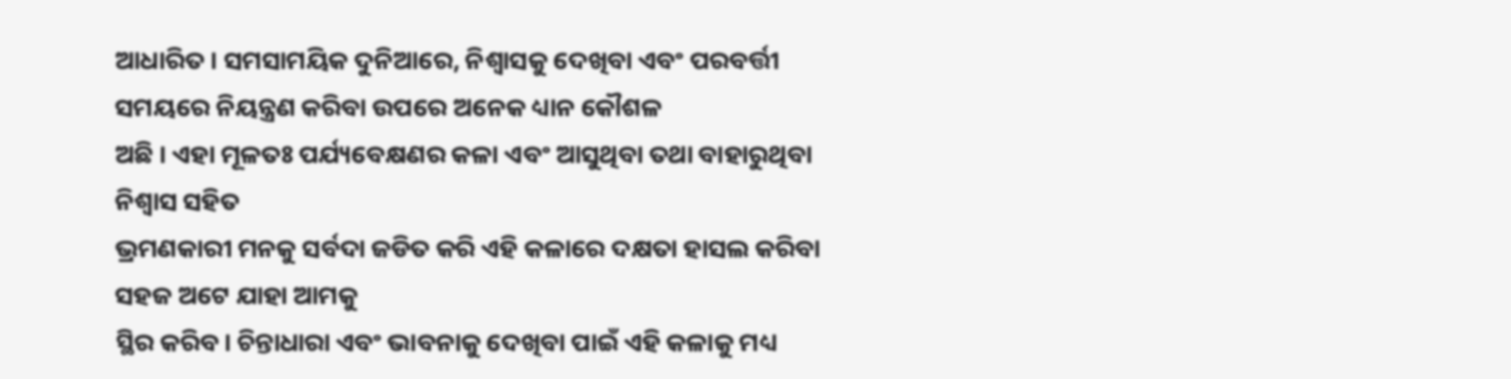ଆଧାରିତ । ସମସାମୟିକ ଦୁନିଆରେ, ନିଶ୍ୱାସକୁ ଦେଖିବା ଏବଂ ପରବର୍ତ୍ତୀ ସମୟରେ ନିୟନ୍ତ୍ରଣ କରିବା ଉପରେ ଅନେକ ଧ୍ୟାନ କୌଶଳ
ଅଛି । ଏହା ମୂଳତଃ ପର୍ଯ୍ୟବେକ୍ଷଣର କଳା ଏବଂ ଆସୁଥିବା ତଥା ବାହାରୁଥିବା ନିଶ୍ୱାସ ସହିତ
ଭ୍ରମଣକାରୀ ମନକୁ ସର୍ବଦା ଜଡିତ କରି ଏହି କଳାରେ ଦକ୍ଷତା ହାସଲ କରିବା ସହଜ ଅଟେ ଯାହା ଆମକୁ
ସ୍ଥିର କରିବ। ଚିନ୍ତାଧାରା ଏବଂ ଭାବନାକୁ ଦେଖିବା ପାଇଁ ଏହି କଳାକୁ ମଧ୍ୟ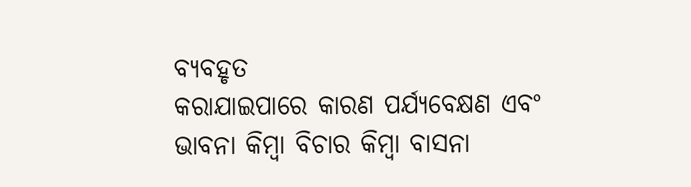ବ୍ୟବହୃତ
କରାଯାଇପାରେ କାରଣ ପର୍ଯ୍ୟବେକ୍ଷଣ ଏବଂ ଭାବନା କିମ୍ବା ବିଚାର କିମ୍ବା ବାସନା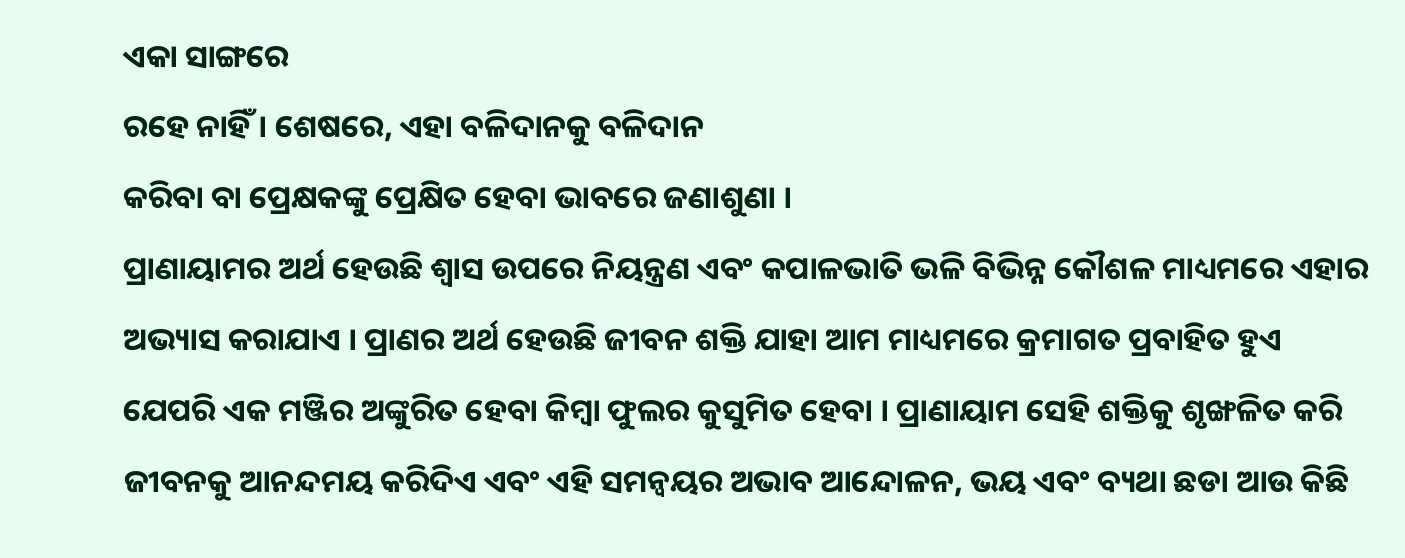ଏକା ସାଙ୍ଗରେ
ରହେ ନାହିଁ । ଶେଷରେ, ଏହା ବଳିଦାନକୁ ବଳିଦାନ
କରିବା ବା ପ୍ରେକ୍ଷକଙ୍କୁ ପ୍ରେକ୍ଷିତ ହେବା ଭାବରେ ଜଣାଶୁଣା ।
ପ୍ରାଣାୟାମର ଅର୍ଥ ହେଉଛି ଶ୍ୱାସ ଉପରେ ନିୟନ୍ତ୍ରଣ ଏବଂ କପାଳଭାତି ଭଳି ବିଭିନ୍ନ କୌଶଳ ମାଧ୍ୟମରେ ଏହାର ଅଭ୍ୟାସ କରାଯାଏ । ପ୍ରାଣର ଅର୍ଥ ହେଉଛି ଜୀବନ ଶକ୍ତି ଯାହା ଆମ ମାଧ୍ୟମରେ କ୍ରମାଗତ ପ୍ରବାହିତ ହୁଏ ଯେପରି ଏକ ମଞ୍ଜିର ଅଙ୍କୁରିତ ହେବା କିମ୍ବା ଫୁଲର କୁସୁମିତ ହେବା । ପ୍ରାଣାୟାମ ସେହି ଶକ୍ତିକୁ ଶୃଙ୍ଖଳିତ କରି ଜୀବନକୁ ଆନନ୍ଦମୟ କରିଦିଏ ଏବଂ ଏହି ସମନ୍ୱୟର ଅଭାବ ଆନ୍ଦୋଳନ, ଭୟ ଏବଂ ବ୍ୟଥା ଛଡା ଆଉ କିଛି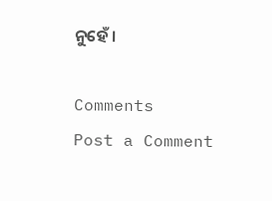ନୁହେଁ ।

Comments
Post a Comment